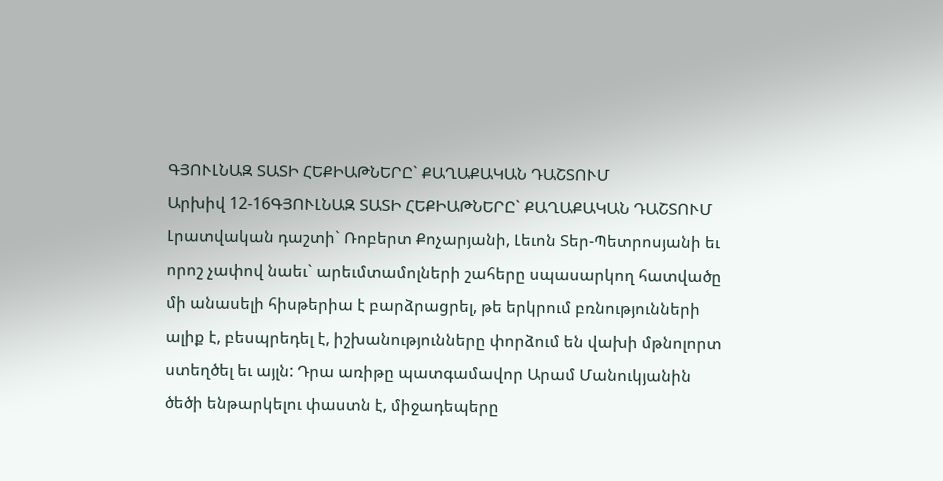ԳՅՈՒԼՆԱԶ ՏԱՏԻ ՀԵՔԻԱԹՆԵՐԸ` ՔԱՂԱՔԱԿԱՆ ԴԱՇՏՈՒՄ
Արխիվ 12-16ԳՅՈՒԼՆԱԶ ՏԱՏԻ ՀԵՔԻԱԹՆԵՐԸ` ՔԱՂԱՔԱԿԱՆ ԴԱՇՏՈՒՄ
Լրատվական դաշտի` Ռոբերտ Քոչարյանի, Լեւոն Տեր-Պետրոսյանի եւ որոշ չափով նաեւ` արեւմտամոլների շահերը սպասարկող հատվածը մի անասելի հիսթերիա է բարձրացրել, թե երկրում բռնությունների ալիք է, բեսպրեդել է, իշխանությունները փորձում են վախի մթնոլորտ ստեղծել եւ այլն: Դրա առիթը պատգամավոր Արամ Մանուկյանին ծեծի ենթարկելու փաստն է, միջադեպերը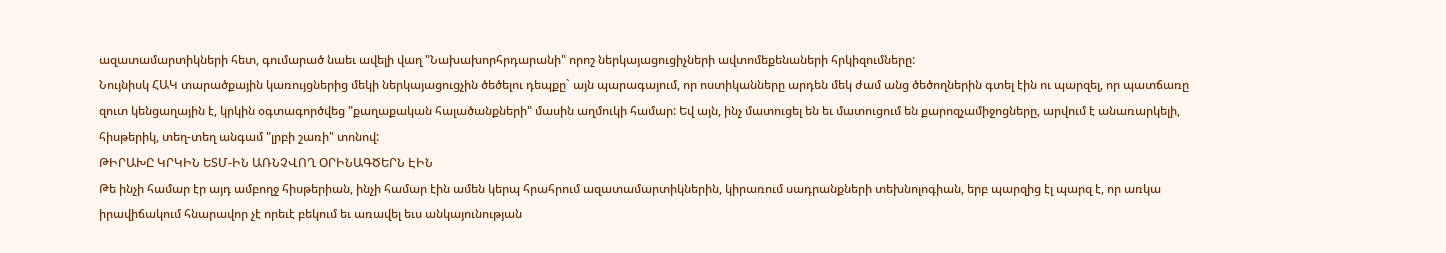ազատամարտիկների հետ, գումարած նաեւ ավելի վաղ "Նախախորհրդարանի" որոշ ներկայացուցիչների ավտոմեքենաների հրկիզումները:
Նույնիսկ ՀԱԿ տարածքային կառույցներից մեկի ներկայացուցչին ծեծելու դեպքը` այն պարագայում, որ ոստիկանները արդեն մեկ ժամ անց ծեծողներին գտել էին ու պարզել, որ պատճառը զուտ կենցաղային է, կրկին օգտագործվեց "քաղաքական հալածանքների" մասին աղմուկի համար: Եվ այն, ինչ մատուցել են եւ մատուցում են քարոզչամիջոցները, արվում է անառարկելի, հիսթերիկ, տեղ-տեղ անգամ "լրբի շառի" տոնով:
ԹԻՐԱԽԸ ԿՐԿԻՆ ԵՏՄ-ԻՆ ԱՌՆՉՎՈՂ ՕՐԻՆԱԳԾԵՐՆ ԷԻՆ
Թե ինչի համար էր այդ ամբողջ հիսթերիան, ինչի համար էին ամեն կերպ հրահրում ազատամարտիկներին, կիրառում սադրանքների տեխնոլոգիան, երբ պարզից էլ պարզ է, որ առկա իրավիճակում հնարավոր չէ որեւէ բեկում եւ առավել եւս անկայունության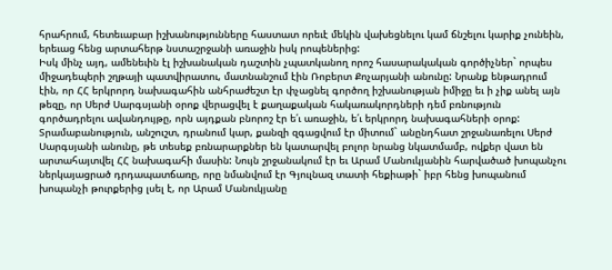հրահրում, հետեւաբար իշխանությունները հաստատ որեւէ մեկին վախեցնելու կամ ճնշելու կարիք չունեին, երեւաց հենց արտահերթ նստաշրջանի առաջին իսկ րոպեներից:
Իսկ մինչ այդ, ամենեւին էլ իշխանական դաշտին չպատկանող որոշ հասարակական գործիչներ` որպես միջադեպերի շղթայի պատվիրատու, մատնանշում էին Ռոբերտ Քոչարյանի անունը: Նրանք ենթադրում էին, որ ՀՀ երկրորդ նախագահին անհրաժեշտ էր փչացնել գործող իշխանության իմիջը եւ ի չիք անել այն թեզը, որ Սերժ Սարգսյանի օրոք վերացվել է քաղաքական հակառակորդների դեմ բռնություն գործադրելու ավանդույթը, որն այդքան բնորոշ էր ե՛ւ առաջին, ե՛ւ երկրորդ նախագահների օրոք:
Տրամաբանություն, անշուշտ, դրանում կար, քանզի զգացվում էր միտում` անընդհատ շրջանառելու Սերժ Սարգսյանի անունը, թե տեսեք բռնարարքներ են կատարվել բոլոր նրանց նկատմամբ, ովքեր վատ են արտահայտվել ՀՀ նախագահի մասին: Նույն շրջանակում էր եւ Արամ Մանուկյանին հարվածած խոպանչու ներկայացրած դրդապատճառը, որը նմանվում էր Գյուլնազ տատի հեքիաթի` իբր հենց խոպանում խոպանչի թուրքերից լսել է, որ Արամ Մանուկյանը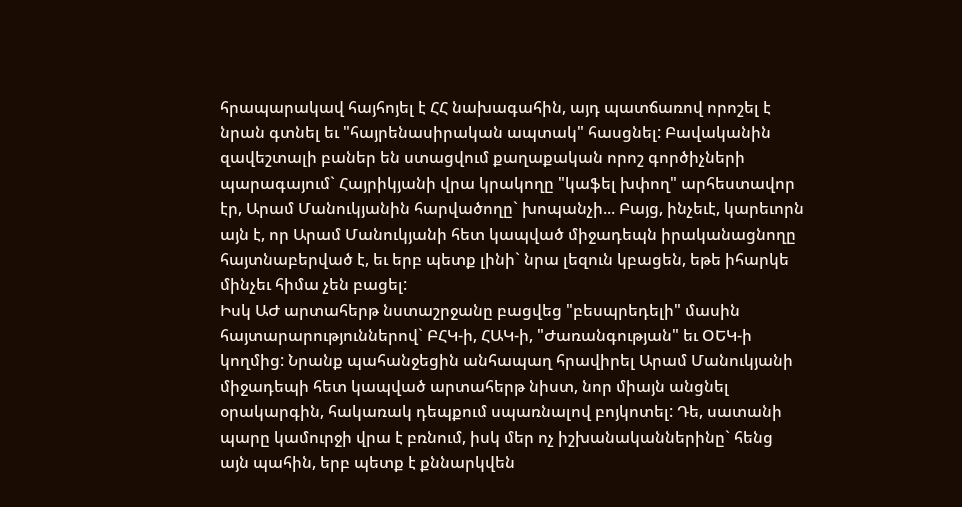հրապարակավ հայհոյել է ՀՀ նախագահին, այդ պատճառով որոշել է նրան գտնել եւ "հայրենասիրական ապտակ" հասցնել: Բավականին զավեշտալի բաներ են ստացվում քաղաքական որոշ գործիչների պարագայում` Հայրիկյանի վրա կրակողը "կաֆել խփող" արհեստավոր էր, Արամ Մանուկյանին հարվածողը` խոպանչի... Բայց, ինչեւէ, կարեւորն այն է, որ Արամ Մանուկյանի հետ կապված միջադեպն իրականացնողը հայտնաբերված է, եւ երբ պետք լինի` նրա լեզուն կբացեն, եթե իհարկե մինչեւ հիմա չեն բացել:
Իսկ ԱԺ արտահերթ նստաշրջանը բացվեց "բեսպրեդելի" մասին հայտարարություններով` ԲՀԿ-ի, ՀԱԿ-ի, "Ժառանգության" եւ ՕԵԿ-ի կողմից: Նրանք պահանջեցին անհապաղ հրավիրել Արամ Մանուկյանի միջադեպի հետ կապված արտահերթ նիստ, նոր միայն անցնել օրակարգին, հակառակ դեպքում սպառնալով բոյկոտել: Դե, սատանի պարը կամուրջի վրա է բռնում, իսկ մեր ոչ իշխանականներինը` հենց այն պահին, երբ պետք է քննարկվեն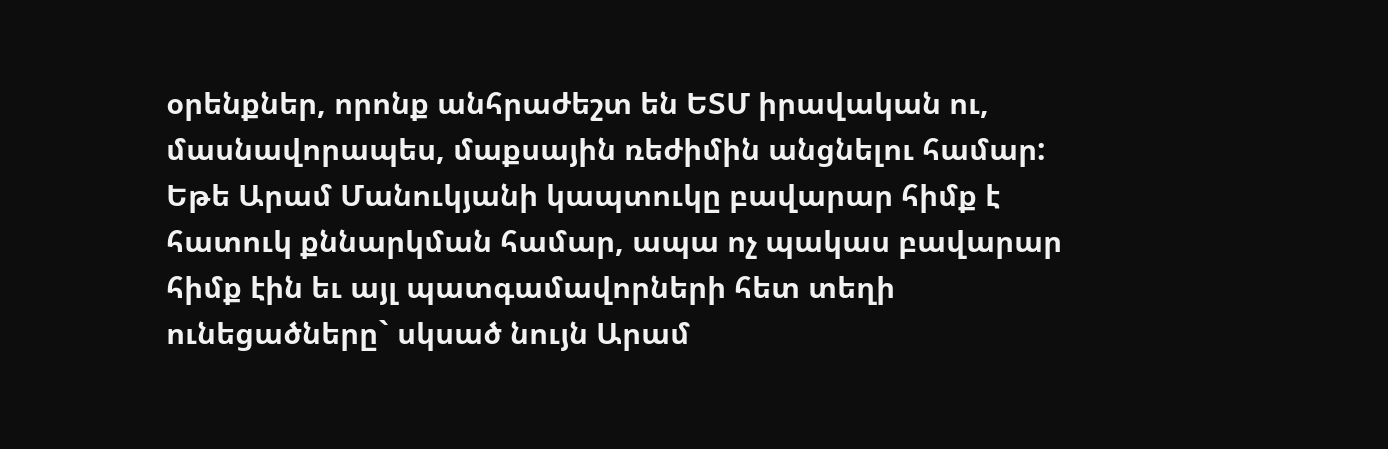օրենքներ, որոնք անհրաժեշտ են ԵՏՄ իրավական ու, մասնավորապես, մաքսային ռեժիմին անցնելու համար: Եթե Արամ Մանուկյանի կապտուկը բավարար հիմք է հատուկ քննարկման համար, ապա ոչ պակաս բավարար հիմք էին եւ այլ պատգամավորների հետ տեղի ունեցածները` սկսած նույն Արամ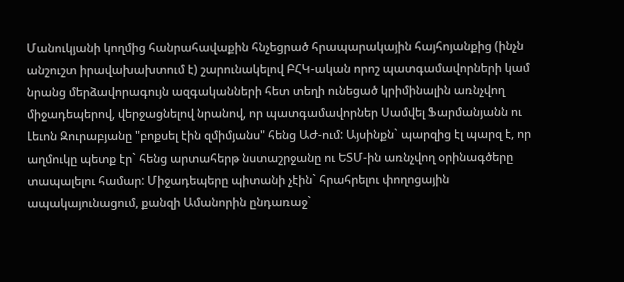Մանուկյանի կողմից հանրահավաքին հնչեցրած հրապարակային հայհոյանքից (ինչն անշուշտ իրավախախտում է) շարունակելով ԲՀԿ-ական որոշ պատգամավորների կամ նրանց մերձավորագույն ազգականների հետ տեղի ունեցած կրիմինալին առնչվող միջադեպերով, վերջացնելով նրանով, որ պատգամավորներ Սամվել Ֆարմանյանն ու Լեւոն Զուրաբյանը "բոքսել էին զմիմյանս" հենց ԱԺ-ում: Այսինքն` պարզից էլ պարզ է, որ աղմուկը պետք էր` հենց արտահերթ նստաշրջանը ու ԵՏՄ-ին առնչվող օրինագծերը տապալելու համար: Միջադեպերը պիտանի չէին` հրահրելու փողոցային ապակայունացում, քանզի Ամանորին ընդառաջ`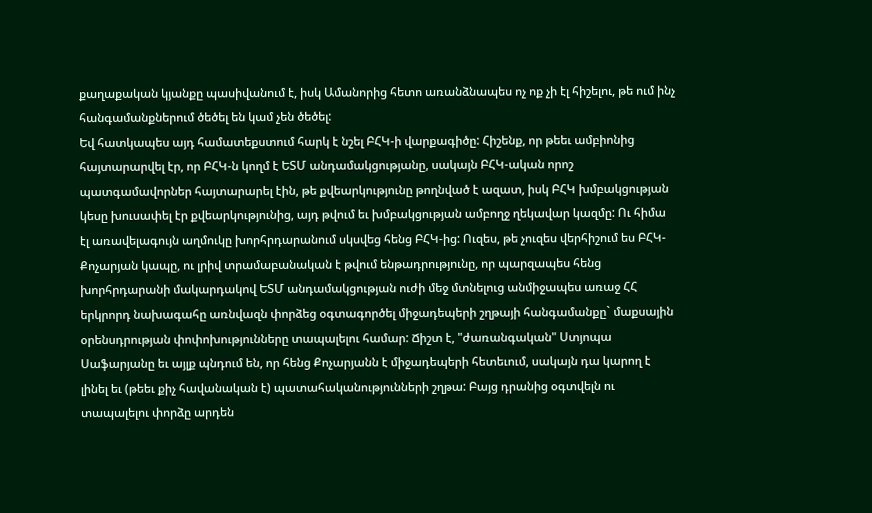քաղաքական կյանքը պասիվանում է, իսկ Ամանորից հետո առանձնապես ոչ ոք չի էլ հիշելու, թե ում ինչ հանգամանքներում ծեծել են կամ չեն ծեծել:
Եվ հատկապես այդ համատեքստում հարկ է նշել ԲՀԿ-ի վարքագիծը: Հիշենք, որ թեեւ ամբիոնից հայտարարվել էր, որ ԲՀԿ-ն կողմ է ԵՏՄ անդամակցությանը, սակայն ԲՀԿ-ական որոշ պատգամավորներ հայտարարել էին, թե քվեարկությունը թողնված է ազատ, իսկ ԲՀԿ խմբակցության կեսը խուսափել էր քվեարկությունից, այդ թվում եւ խմբակցության ամբողջ ղեկավար կազմը: Ու հիմա էլ առավելագույն աղմուկը խորհրդարանում սկսվեց հենց ԲՀԿ-ից: Ուզես, թե չուզես վերհիշում ես ԲՀԿ-Քոչարյան կապը, ու լրիվ տրամաբանական է թվում ենթադրությունը, որ պարզապես հենց խորհրդարանի մակարդակով ԵՏՄ անդամակցության ուժի մեջ մտնելուց անմիջապես առաջ ՀՀ երկրորդ նախագահը առնվազն փորձեց օգտագործել միջադեպերի շղթայի հանգամանքը` մաքսային օրենսդրության փոփոխությունները տապալելու համար: Ճիշտ է, "ժառանգական" Ստյոպա Սաֆարյանը եւ այլք պնդում են, որ հենց Քոչարյանն է միջադեպերի հետեւում, սակայն դա կարող է լինել եւ (թեեւ քիչ հավանական է) պատահականությունների շղթա: Բայց դրանից օգտվելն ու տապալելու փորձը արդեն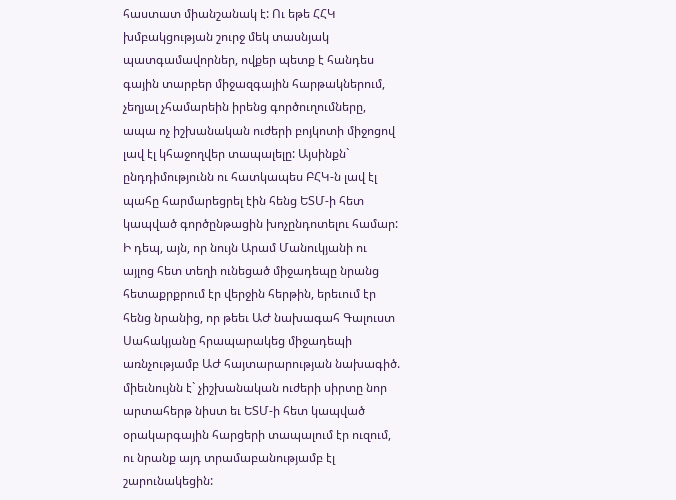հաստատ միանշանակ է: Ու եթե ՀՀԿ խմբակցության շուրջ մեկ տասնյակ պատգամավորներ, ովքեր պետք է հանդես գային տարբեր միջազգային հարթակներում, չեղյալ չհամարեին իրենց գործուղումները, ապա ոչ իշխանական ուժերի բոյկոտի միջոցով լավ էլ կհաջողվեր տապալելը: Այսինքն` ընդդիմությունն ու հատկապես ԲՀԿ-ն լավ էլ պահը հարմարեցրել էին հենց ԵՏՄ-ի հետ կապված գործընթացին խոչընդոտելու համար: Ի դեպ, այն, որ նույն Արամ Մանուկյանի ու այլոց հետ տեղի ունեցած միջադեպը նրանց հետաքրքրում էր վերջին հերթին, երեւում էր հենց նրանից, որ թեեւ ԱԺ նախագահ Գալուստ Սահակյանը հրապարակեց միջադեպի առնչությամբ ԱԺ հայտարարության նախագիծ. միեւնույնն է` չիշխանական ուժերի սիրտը նոր արտահերթ նիստ եւ ԵՏՄ-ի հետ կապված օրակարգային հարցերի տապալում էր ուզում, ու նրանք այդ տրամաբանությամբ էլ շարունակեցին: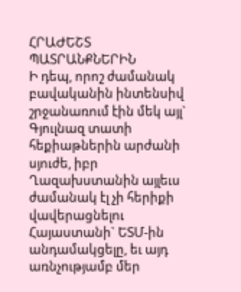ՀՐԱԺԵՇՏ ՊԱՏՐԱՆՔՆԵՐԻՆ
Ի դեպ, որոշ ժամանակ բավականին ինտենսիվ շրջանառում էին մեկ այլ` Գյուլնազ տատի հեքիաթներին արժանի սյուժե, իբր Ղազախստանին այլեւս ժամանակ էլ չի հերիքի վավերացնելու Հայաստանի` ԵՏՄ-ին անդամակցելը, եւ այդ առնչությամբ մեր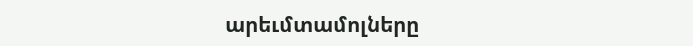արեւմտամոլները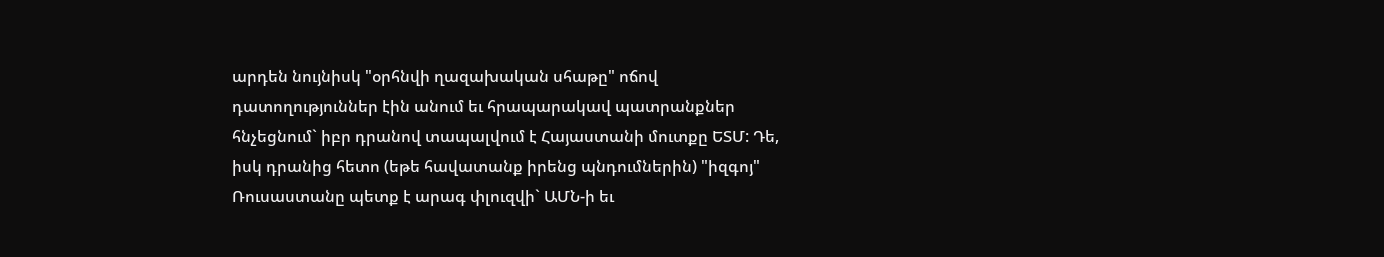արդեն նույնիսկ "օրհնվի ղազախական սհաթը" ոճով դատողություններ էին անում եւ հրապարակավ պատրանքներ հնչեցնում` իբր դրանով տապալվում է Հայաստանի մուտքը ԵՏՄ: Դե, իսկ դրանից հետո (եթե հավատանք իրենց պնդումներին) "իզգոյ" Ռուսաստանը պետք է արագ փլուզվի` ԱՄՆ-ի եւ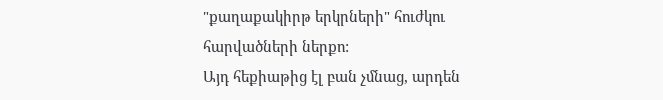"քաղաքակիրթ երկրների" հուժկու հարվածների ներքո:
Այդ հեքիաթից էլ բան չմնաց, արդեն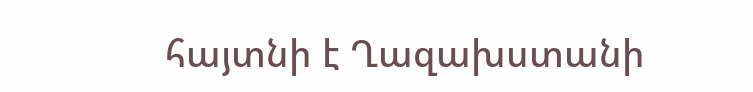հայտնի է Ղազախստանի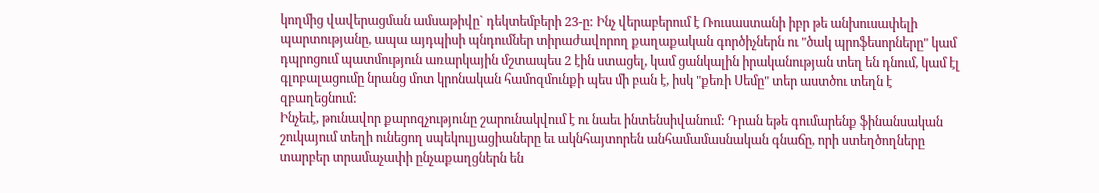կողմից վավերացման ամսաթիվը` դեկտեմբերի 23-ը: Ինչ վերաբերում է Ռուսաստանի իբր թե անխուսափելի պարտությանը, ապա այդպիսի պնդումներ տիրաժավորող քաղաքական գործիչներն ու "ծակ պրոֆեսորները" կամ դպրոցում պատմություն առարկային մշտապես 2 էին ստացել, կամ ցանկալին իրականության տեղ են դնում, կամ էլ գլոբալացումը նրանց մոտ կրոնական համոզմունքի պես մի բան է, իսկ "քեռի Սեմը" տեր աստծու տեղն է զբաղեցնում:
Ինչեւէ, թունավոր քարոզչությունը շարունակվում է ու նաեւ ինտենսիվանում: Դրան եթե գումարենք ֆինանսական շուկայում տեղի ունեցող սպեկուլյացիաները եւ ակնհայտորեն անհամամասնական գնաճը, որի ստեղծողները տարբեր տրամաչափի ընչաքաղցներն են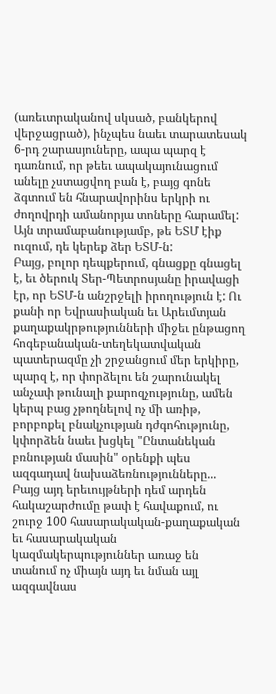(առեւտրականով սկսած, բանկերով վերջացրած), ինչպես նաեւ տարատեսակ 6-րդ շարասյուները, ապա պարզ է դառնում, որ թեեւ ապակայունացում անելը չստացվող բան է, բայց գոնե ձգտում են հնարավորինս երկրի ու ժողովրդի ամանորյա տոները հարամել: Այն տրամաբանությամբ, թե ԵՏՄ էիք ուզում, դե կերեք ձեր ԵՏՄ-ն:
Բայց, բոլոր դեպքերում, գնացքը գնացել է, եւ ծերուկ Տեր-Պետրոսյանը իրավացի էր, որ ԵՏՄ-ն անշրջելի իրողություն է: Ու քանի որ Եվրասիական եւ Արեւմտյան քաղաքակրթությունների միջեւ ընթացող հոգեբանական-տեղեկատվական պատերազմը չի շրջանցում մեր երկիրը, պարզ է, որ փորձելու են շարունակել անչափ թունալի քարոզչությունը, ամեն կերպ բաց չթողնելով ոչ մի առիթ, բորբոքել բնակչության դժգոհությունը, կփորձեն նաեւ խցկել "Ընտանեկան բռնության մասին" օրենքի պես ազգադավ նախաձեռնությունները... Բայց այդ երեւույթների դեմ արդեն հակաշարժումը թափ է հավաքում, ու շուրջ 100 հասարակական-քաղաքական եւ հասարակական կազմակերպություններ առաջ են տանում ոչ միայն այդ եւ նման այլ ազգավնաս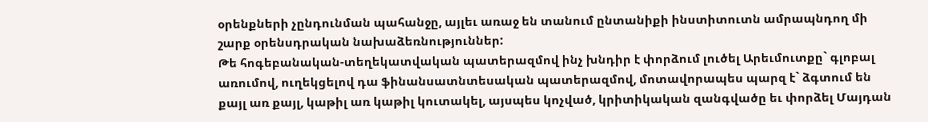օրենքների չընդունման պահանջը, այլեւ առաջ են տանում ընտանիքի ինստիտուտն ամրապնդող մի շարք օրենսդրական նախաձեռնություններ:
Թե հոգեբանական-տեղեկատվական պատերազմով ինչ խնդիր է փորձում լուծել Արեւմուտքը` գլոբալ առումով, ուղեկցելով դա ֆինանսատնտեսական պատերազմով, մոտավորապես պարզ է` ձգտում են քայլ առ քայլ, կաթիլ առ կաթիլ կուտակել, այսպես կոչված, կրիտիկական զանգվածը եւ փորձել Մայդան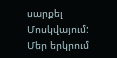սարքել Մոսկվայում: Մեր երկրում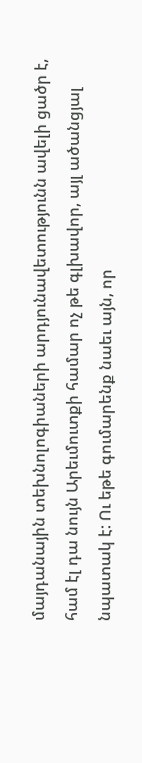մայդանային տեխնոլոգիաների արդյունավետությունն ավելի ցածր է, համ էլ դա նույն Արեւմուտքի համար ոչ թե գլխավոր, այլ ածանցյալ նպատակ է: Ու եթե գումարենք նաեւ այն, որ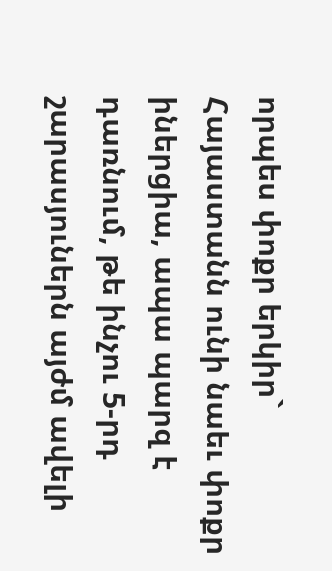որպես փոքր երկիր` Հայաստանն ունի նաեւ փոքր իներցիա, ապա պարզ է դառնում, թե ինչու 5-րդ շարասյուներն այժմ ավելի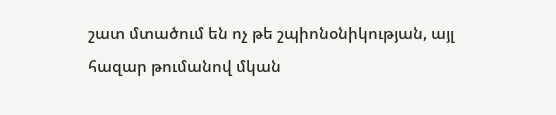շատ մտածում են ոչ թե շպիոնօնիկության, այլ հազար թումանով մկան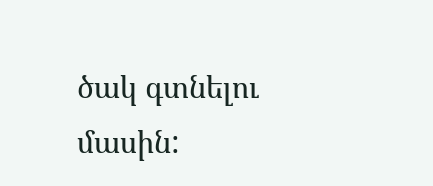ծակ գտնելու մասին: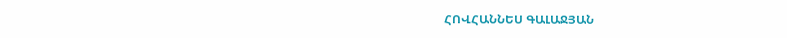ՀՈՎՀԱՆՆԵՍ ԳԱԼԱՋՅԱՆ